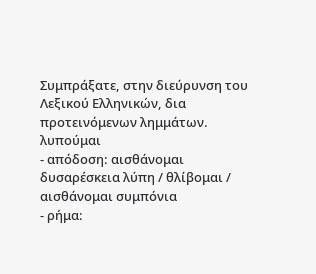Συμπράξατε, στην διεύρυνση του Λεξικού Ελληνικών, δια προτεινόμενων λημμάτων.
λυπούμαι
- απόδοση: αισθάνομαι δυσαρέσκεια λύπη / θλίβομαι / αισθάνομαι συμπόνια
- ρήμα: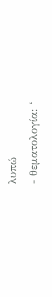λυπώ
- θεματολογία: ‘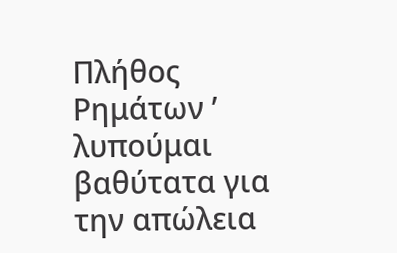Πλήθος Ρημάτων ’
λυπούμαι βαθύτατα για την απώλεια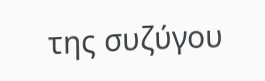της συζύγου